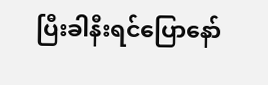ပြီးခါနီးရင်ပြောနော်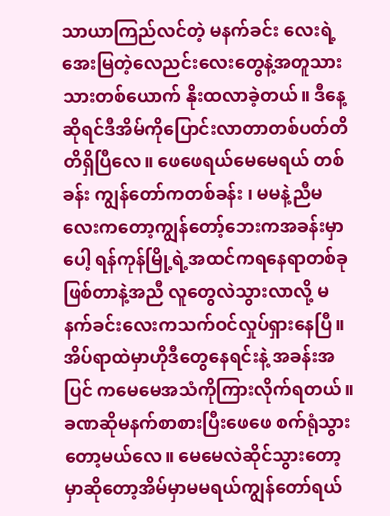သာယာကြည်လင်တဲ့ မနက်ခင်း လေးရဲ့အေးမြတဲ့လေညင်းလေးတွေနဲ့အတူသားသားတစ်ယောက် နိုးထလာခဲ့တယ်။ ဒီနေ့ဆိုရင်ဒီအိမ်ကိုပြောင်းလာတာတစ်ပတ်တိတိရှိပြီလေ။ ဖေဖေရယ်မေမေရယ် တစ်ခန်း ကျွန်တော်ကတစ်ခန်း ၊ မမနဲ့ညီမလေးကတော့ကျွန်တော့်ဘေးကအခန်းမှာပေါ့ ရန်ကုန်မြို့ရဲ့အထင်ကရနေရာတစ်ခုဖြစ်တာနဲ့အညီ လူတွေလဲသွားလာလို့ မနက်ခင်းလေးကသက်ဝင်လှုပ်ရှားနေပြီ။ အိပ်ရာထဲမှာဟိုဒီတွေနေရင်းနဲ့ အခန်းအပြင် ကမေမေအသံကိုကြားလိုက်ရတယ်။ ခဏဆိုမနက်စာစားပြီးဖေဖေ စက်ရုံသွားတော့မယ်လေ။ မေမေလဲဆိုင်သွားတော့မှာဆိုတော့အိမ်မှာမမရယ်ကျွန်တော်ရယ်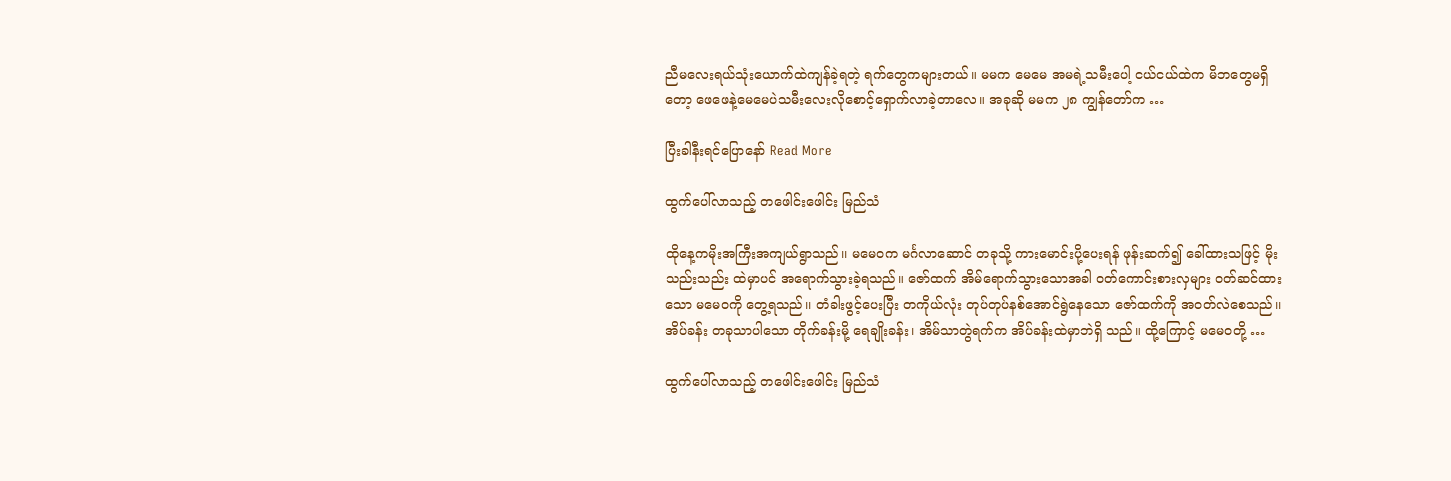ညီမလေးရယ်သုံးယောက်ထဲကျန်ခဲ့ရတဲ့ ရက်တွေကများတယ်။ မမက မေမေ အမရဲ့သမီးပေါ့ ငယ်ငယ်ထဲက မိဘတွေမရှိတော့ ဖေဖေနဲ့မေမေပဲသမီးလေးလိုစောင့်ရှောက်လာခဲ့တာလေ။ အခုဆို မမက ၂၈ ကျွန်တော်က …

ပြီးခါနီးရင်ပြောနော် Read More

ထွက်ပေါ်လာသည့် တဖေါင်းဖေါင်း မြည်သံ

ထိုနေ့ကမိုးအကြီးအကျယ်ရွာသည်၊၊ မမေဝက မင်္ဂလာဆောင် တခုသို့ ကားမောင်းပို့ပေးရန် ဖုန်းဆက်၍ ခေါ်ထားသဖြင့် မိုးသည်းသည်း ထဲမှာပင် အရောက်သွားခဲ့ရသည်။ ဇော်ထက် အိမ်ရောက်သွားသောအခါ ဝတ်ကောင်းစားလှများ ဝတ်ဆင်ထားသော မမေဝကို တွေ့ရသည်၊၊ တံခါးဖွင့်ပေးပြီး တကိုယ်လုံး တုပ်တုပ်နစ်အောင်ရွဲနေသော ဇော်ထက်ကို အဝတ်လဲစေသည်၊၊ အိပ်ခန်း တခုသာပါသော တိုက်ခန်းမို့ ရေချိုးခန်း၊ အိမ်သာတွဲရက်က အိပ်ခန်းထဲမှာဘဲရှိ သည်။ ထို့ကြောင့် မမေဝတို့ …

ထွက်ပေါ်လာသည့် တဖေါင်းဖေါင်း မြည်သံ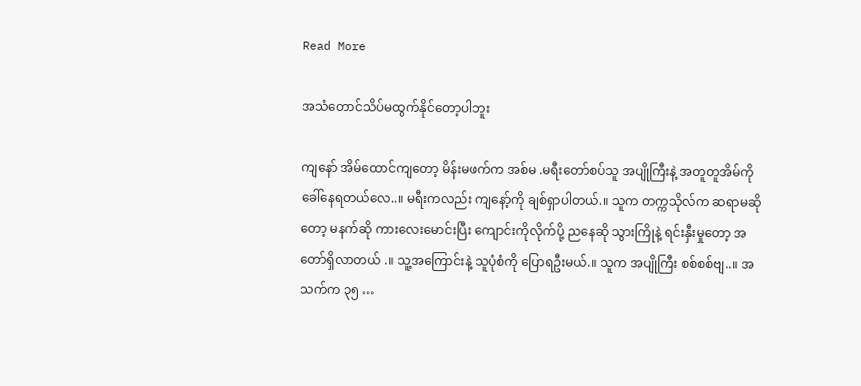Read More

အသံတောင်သိပ်မထွက်နိုင်တော့ပါဘူး

ကျနော် အိမ်ထောင်ကျတော့ မိန်းမဖက်က အစ်မ .မရီးတော်စပ်သူ အပျိုကြီးနဲ့ အတူတူအိမ်ကို ခေါ်နေရတယ်လေ..။ မရီးကလည်း ကျနော့်ကို ချစ်ရှာပါတယ်.။ သူက တက္ကသိုလ်က ဆရာမဆိုတော့ မနက်ဆို ကားလေးမောင်းပြီး ကျောင်းကိုလိုက်ပို့ ညနေဆို သွားကြိုနဲ့ ရင်းနှီးမှုတော့ အတော်ရှိလာတယ် .။ သူ့အကြောင်းနဲ့ သူပုံစံကို ပြောရဦးမယ်.။ သူက အပျိုကြီး စစ်စစ်ဗျ..။ အသက်က ၃၅ …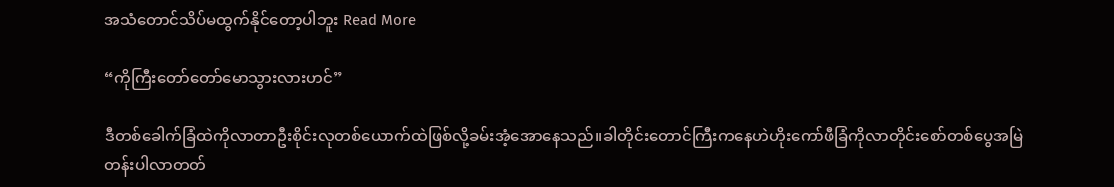အသံတောင်သိပ်မထွက်နိုင်တော့ပါဘူး Read More

“ကိုကြီးတော်တော်မောသွားလားဟင်”

ဒီတစ်ခေါက်ခြံထဲကိုလာတာဦးစိုင်းလုတစ်ယောက်ထဲဖြစ်လို့ခမ်းအံ့အောနေသည်။ခါတိုင်းတောင်ကြီးကနေဟဲဟိုးကော်ဖီခြံကိုလာတိုင်းစော်တစ်ပွေအမြဲတန်းပါလာတတ်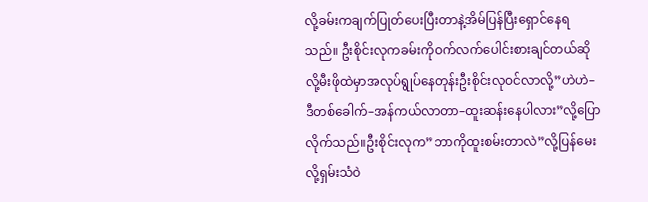လို့ခမ်းကချက်ပြုတ်ပေးပြီးတာနဲ့အိမ်ပြန်ပြီးရှောင်နေရသည်။ ဦးစိုင်းလုကခမ်းကိုဝက်လက်ပေါင်းစားချင်တယ်ဆိုလို့မီးဖိုထဲမှာအလုပ်ရွုပ်နေတုန်းဦးစိုင်းလုဝင်လာလို့”ဟဲဟဲ–ဒီတစ်ခေါက်–အန်ကယ်လာတာ–ထူးဆန်းနေပါလား”လို့ပြောလိုက်သည်။ဦးစိုင်းလုက”ဘာကိုထူးစမ်းတာလဲ”လို့ပြန်မေးလို့ရှမ်းသံဝဲ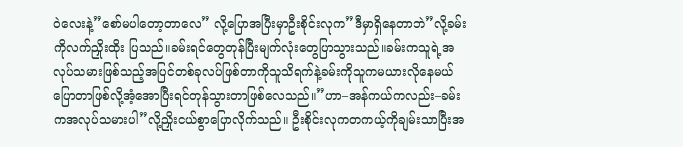ဝဲလေးနဲ့”စော်မပါတော့တာလေ” လို့ပြောအပြီးမှာဦးစိုင်းလုက”ဒီမှာရှိနေတာဘဲ”လို့ခမ်းကိုလက်ညှိုးထိုး ပြသည်။ခမ်းရင်တွေတုန်ပြီးမျက်လုံးတွေပြာသွားသည်။ခမ်းကသူရဲ့အလုပ်သမားဖြစ်သည့်အပြင်တစ်ခုလပ်ဖြစ်တာကိုသူသိရက်နဲ့ခမ်းကိုသူကမယားလိုနေမယ်ပြောတာဖြစ်လို့အံ့အောပြီးရင်တုန်သွားတာဖြစ်လေသည်။”ဟာ–အန်ကယ်ကလည်း–ခမ်းကအလုပ်သမားပါ”လို့ညှိုးငယ်စွာပြောလိုက်သည်။ ဦးစိုင်းလုကတကယ့်ကိုချမ်းသာပြီးအ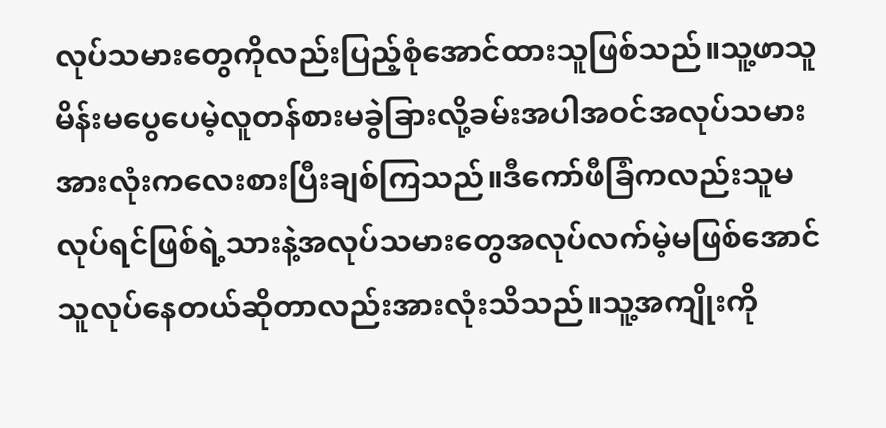လုပ်သမားတွေကိုလည်းပြည့်စုံအောင်ထားသူဖြစ်သည်။သူ့ဖာသူမိန်းမပွေပေမဲ့လူတန်စားမခွဲခြားလို့ခမ်းအပါအဝင်အလုပ်သမားအားလုံးကလေးစားပြီးချစ်ကြသည်။ဒီကော်ဖီခြံကလည်းသူမလုပ်ရင်ဖြစ်ရဲ့သားနဲ့အလုပ်သမားတွေအလုပ်လက်မဲ့မဖြစ်အောင်သူလုပ်နေတယ်ဆိုတာလည်းအားလုံးသိသည်။သူ့အကျိုးကို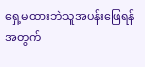ရှေ့မထားဘဲသူအပန်းဖြေရန်အတွက်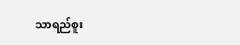သာရည်စူး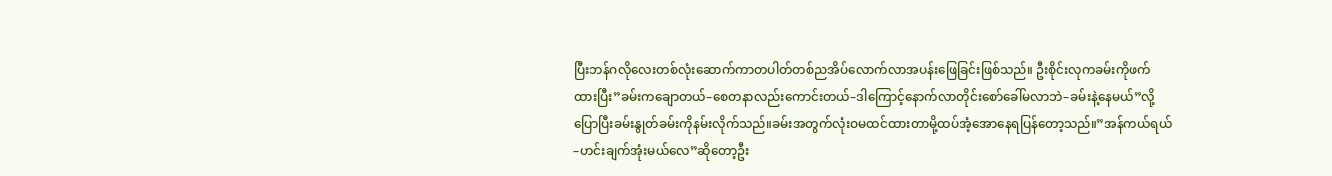ပြီးဘန်ဂလိုလေးတစ်လုံးဆောက်ကာတပါတ်တစ်ညအိပ်လောက်လာအပန်းဖြေခြင်းဖြစ်သည်။ ဦးစိုင်းလုကခမ်းကိုဖက်ထားပြီး”ခမ်းကချောတယ်–စေတနာလည်းကောင်းတယ်–ဒါကြောင့်နောက်လာတိုင်းစော်ခေါ်မလာဘဲ–ခမ်းနဲ့နေမယ်”လို့ပြောပြီးခမ်းနွုတ်ခမ်းကိုနမ်းလိုက်သည်။ခမ်းအတွက်လုံးဝမထင်ထားတာမို့ထပ်အံ့အောနေရပြန်တော့သည်။”အန်ကယ်ရယ်–ဟင်းချက်အုံးမယ်လေ”ဆိုတော့ဦး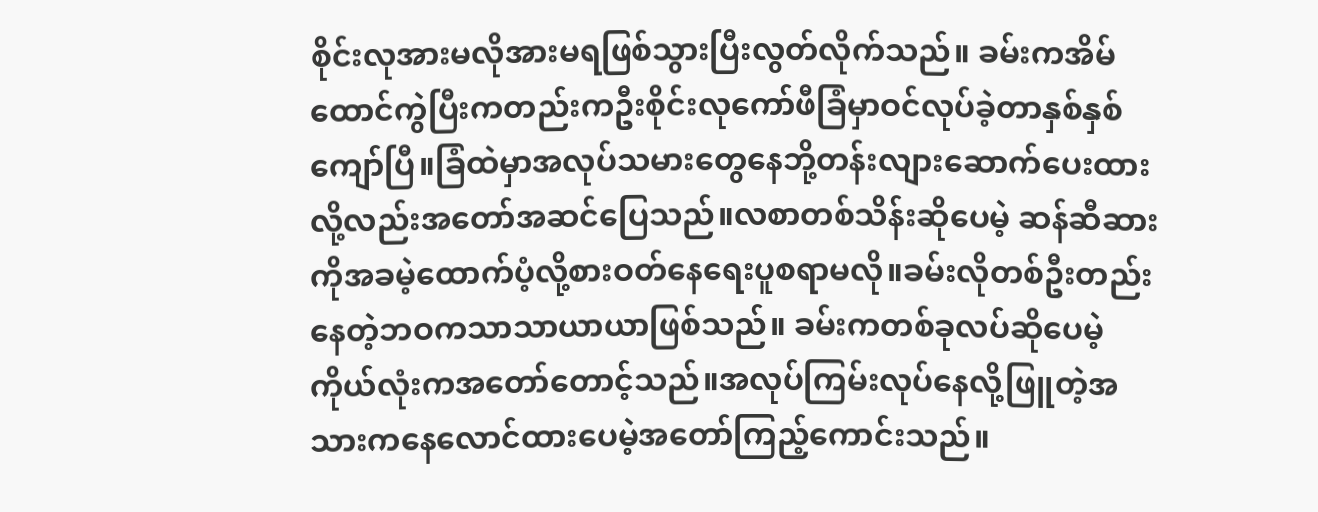စိုင်းလုအားမလိုအားမရဖြစ်သွားပြီးလွတ်လိုက်သည်။ ခမ်းကအိမ်ထောင်ကွဲပြီးကတည်းကဦးစိုင်းလုကော်ဖီခြံမှာဝင်လုပ်ခဲ့တာနှစ်နှစ်ကျော်ပြီ။ခြံထဲမှာအလုပ်သမားတွေနေဘို့တန်းလျားဆောက်ပေးထားလို့လည်းအတော်အဆင်ပြေသည်။လစာတစ်သိန်းဆိုပေမဲ့ ဆန်ဆီဆားကိုအခမဲ့ထောက်ပံ့လို့စားဝတ်နေရေးပူစရာမလို။ခမ်းလိုတစ်ဦးတည်းနေတဲ့ဘဝကသာသာယာယာဖြစ်သည်။ ခမ်းကတစ်ခုလပ်ဆိုပေမဲ့ကိုယ်လုံးကအတော်တောင့်သည်။အလုပ်ကြမ်းလုပ်နေလို့ဖြူတဲ့အသားကနေလောင်ထားပေမဲ့အတော်ကြည့်ကောင်းသည်။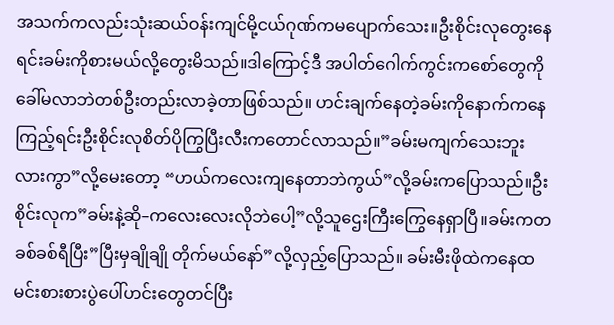အသက်ကလည်းသုံးဆယ်ဝန်းကျင်မို့ငယ်ဂုဏ်ကမပျောက်သေး။ဦးစိုင်းလုတွေးနေရင်းခမ်းကိုစားမယ်လို့တွေးမိသည်။ဒါကြောင့်ဒီ အပါတ်ဂေါက်ကွင်းကစော်တွေကိုခေါ်မလာဘဲတစ်ဦးတည်းလာခဲ့တာဖြစ်သည်။ ဟင်းချက်နေတဲ့ခမ်းကိုနောက်ကနေကြည့်ရင်းဦးစိုင်းလုစိတ်ပိုကြွပြီးလီးကတောင်လာသည်။”ခမ်းမကျက်သေးဘူးလားကွာ”လို့မေးတော့ “ဟယ်ကလေးကျနေတာဘဲကွယ်”လို့ခမ်းကပြောသည်။ဦးစိုင်းလုက”ခမ်းနဲ့ဆို–ကလေးလေးလိုဘဲပေါ့”လို့သူဌေးကြီးကြွေနေရှာပြီ။ခမ်းကတခစ်ခစ်ရီပြီး”ပြီးမှချိုချို တိုက်မယ်နော်”လို့လှည့်ပြောသည်။ ခမ်းမီးဖိုထဲကနေထမင်းစားစားပွဲပေါ်ဟင်းတွေတင်ပြီး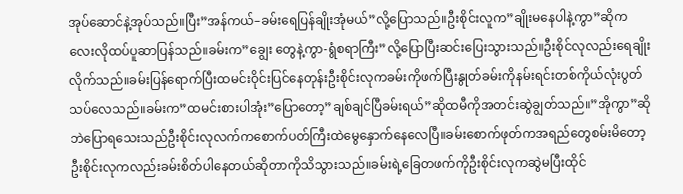အုပ်ဆောင်နဲ့အုပ်သည်။ပြီး”အန်ကယ်–ခမ်းရေပြန်ချိုးအုံမယ်”လို့ပြောသည်။ဦးစိုင်းလူက”ချိုးမနေပါနဲ့ကွာ”ဆိုကလေးလိုထပ်ပူဆာပြန်သည်။ခမ်းက”ချွေး တွေနဲ့ကွာ-ရွံစရာကြီး”လို့ပြောပြီးဆင်းပြေးသွားသည်။ဦးစိုင်လုလည်းရေချိုးလိုက်သည်။ခမ်းပြန်ရောက်ပြီးထမင်းဝိုင်းပြင်နေတုန်းဦးစိုင်းလုကခမ်းကိုဖက်ပြီးနွုတ်ခမ်းကိုနမ်းရင်းတစ်ကိုယ်လုံးပွတ်သပ်လေသည်။ခမ်းက”ထမင်းစားပါအုံး”ပြောတော့”ချစ်ချင်ပြီခမ်းရယ်”ဆိုထမီကိုအတင်းဆွဲချွတ်သည်။”အိုကွာ”ဆိုဘဲပြောရသေးသည်ဦးစိုင်းလုလက်ကစောက်ပတ်ကြီးထဲမွေနှောက်နေလေပြီ။ခမ်းစောက်ဖုတ်ကအရည်တွေစမ်းမိတော့ဦးစိုင်းလုကလည်းခမ်းစိတ်ပါနေတယ်ဆိုတာကိုသိသွားသည်။ခမ်းရဲ့ခြေတဖက်ကိုဦးစိုင်းလုကဆွဲမပြီးထိုင်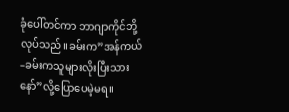ခုံပေါ်တင်ကာ ဘာဂျာကိုင်ဘို့လုပ်သည်။ခမ်းက”အန်ကယ်–ခမ်းကသူများလိုးပြီးသားနော်”လို့ပြောပေမဲ့မရ။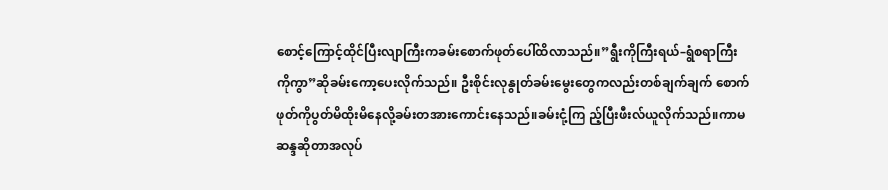စောင့်ကြောင့်ထိုင်ပြီးလျာကြီးကခမ်းစောက်ဖုတ်ပေါ်ထိလာသည်။”ရွီးကိုကြီးရယ်–ရွံစရာကြီးကိုကွာ”ဆိုခမ်းကော့ပေးလိုက်သည်။ ဦးစိုင်းလုနွုတ်ခမ်းမွေးတွေကလည်းတစ်ချက်ချက် စောက်ဖုတ်ကိုပွတ်မိထိုးမိနေလို့ခမ်းတအားကောင်းနေသည်။ခမ်းငုံ့ကြ ည့်ပြီးဖီးလ်ယူလိုက်သည်။ကာမဆန္ဒဆိုတာအလုပ်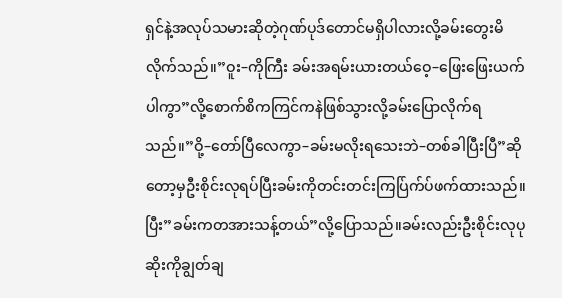ရှင်နဲ့အလုပ်သမားဆိုတဲ့ဂုဏ်ပုဒ်တောင်မရှိပါလားလို့ခမ်းတွေးမိလိုက်သည်။”ဝူး–ကိုကြီး ခမ်းအရမ်းယားတယ်ဝေ့–ဖြေးဖြေးယက်ပါကွာ”လို့စောက်စိကကြင်ကနဲဖြစ်သွားလို့ခမ်းပြောလိုက်ရသည်။”ဝို့–တော်ပြီလေကွာ–ခမ်းမလိုးရသေးဘဲ–တစ်ခါပြီးပြီ”ဆိုတော့မှဦးစိုင်းလုရပ်ပြီးခမ်းကိုတင်းတင်းကြပ်ြက်ပ်ဖက်ထားသည်။ပြီး”ခမ်းကတအားသန့်တယ်”လို့ပြောသည်။ခမ်းလည်းဦးစိုင်းလုပုဆိုးကိုချွတ်ချ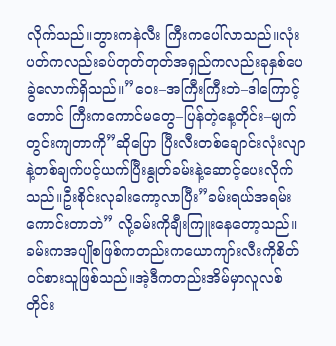လိုက်သည်။ဘွားကနဲလီး ကြီးကပေါ်လာသည်။လုံးပတ်ကလည်းခပ်တုတ်တုတ်အရှည်ကလည်းခုနှစ်ပေခွဲလောက်ရှိသည်။”ဝေး–အကြီးကြီးဘဲ–ဒါကြောင့်တောင် ကြီးကကောင်မတွေ–ပြန်တဲ့နေ့တိုင်း–မျက်တွင်းကျတာကို”ဆိုပြော ပြီးလီးတစ်ချောင်းလုံးလျာနဲ့တစ်ချက်ပင့်ယက်ပြီးနွုတ်ခမ်းနဲ့ဆောင့်ပေးလိုက်သည်။ဦးစိုင်းလုခါးကော့လာပြီး”ခမ်းရယ်အရမ်းကောင်းတာဘဲ” လို့ခမ်းကိုချီးကြူးနေတော့သည်။ ခမ်းကအပျိုစဖြစ်ကတည်းကယောကျာ်းလီးကိုစိတ်ဝင်စားသူဖြစ်သည်။အဲ့ဒီကတည်းအိမ်မှာလူလစ်တိုင်း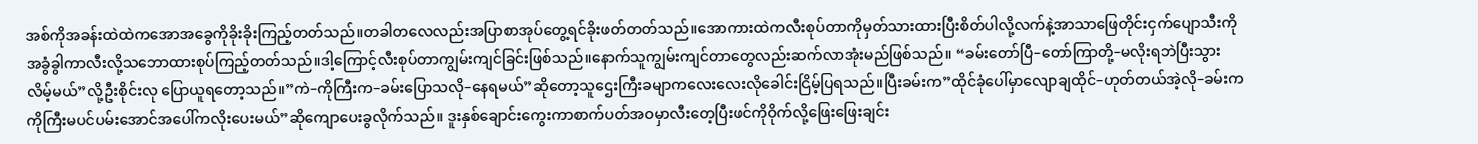အစ်ကိုအခန်းထဲထဲကအောအခွေကိုခိုးခိုးကြည့်တတ်သည်။တခါတလေလည်းအပြာစာအုပ်တွေ့ရင်ခိုးဖတ်တတ်သည်။အောကားထဲကလီးစုပ်တာကိုမှတ်သားထားပြီးစိတ်ပါလို့လက်နဲ့အာသာဖြေတိုင်းငှက်ပျောသီးကိုအခွံခွါကာလီးလို့သဘောထားစုပ်ကြည့်တတ်သည်။ဒါ့ကြောင့်လီးစုပ်တာကျွမ်းကျင်ခြင်းဖြစ်သည်။နောက်သူကျွမ်းကျင်တာတွေလည်းဆက်လာအုံးမည်ဖြစ်သည်။ “ခမ်းတော်ပြီ–တော်ကြာတို့–မလိုးရဘဲပြီးသွားလိမ့်မယ်”လို့ဦးစိုင်းလု ပြောယူရတော့သည်။”ကဲ–ကိုကြီးက–ခမ်းပြောသလို–နေရမယ်”ဆိုတော့သူဌေးကြီးခမျာကလေးလေးလိုခေါင်းငြိမ့်ပြရသည်။ပြီးခမ်းက”ထိုင်ခုံပေါ်မှာလျောချထိုင်–ဟုတ်တယ်အဲ့လို–ခမ်းကကိုကြီးမပင်ပမ်းအောင်အပေါ်ကလိုးပေးမယ်”ဆိုကျောပေးခွလိုက်သည်။ ဒူးနှစ်ချောင်းကွေးကာစာက်ပတ်အဝမှာလီးတေ့ပြီးဖင်ကိုဝိုက်လို့ဖြေးဖြေးချင်း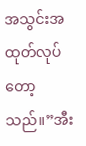အသွင်းအထုတ်လုပ်တော့သည်။”အီး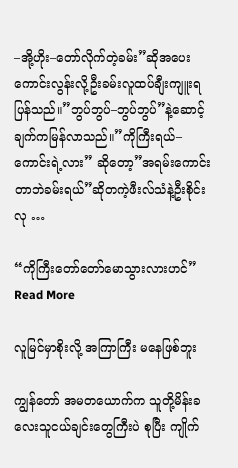–အို့ဟိုး–တော်လိုက်တဲ့ခမ်း”ဆိုအပေးကောင်းလွန်းလို့ဦးခမ်းလူထပ်ချီးကျူးရပြန်သည်။”ဘွပ်ဘွပ်–ဘွပ်ဘွပ်”နဲ့ဆောင့်ချက်ကမြန်လာသည်။”ကိုကြီးရယ်–ကောင်းရဲ့လား” ဆိုတော့”အရမ်းကောင်းတာဘဲခမ်းရယ်”ဆိုတကဲ့ဖီးလ်သံနဲ့ဦးစိုင်းလု …

“ကိုကြီးတော်တော်မောသွားလားဟင်” Read More

လူမြင်မှာစိုးလို့ အကြာကြီး မနေဖြစ်ဘူး

ကျွန်တော် အမတယောက်က သူတို့မိန်းခလေးသူငယ်ချင်းတွေကြီးပဲ စုပြီး ကျိုက်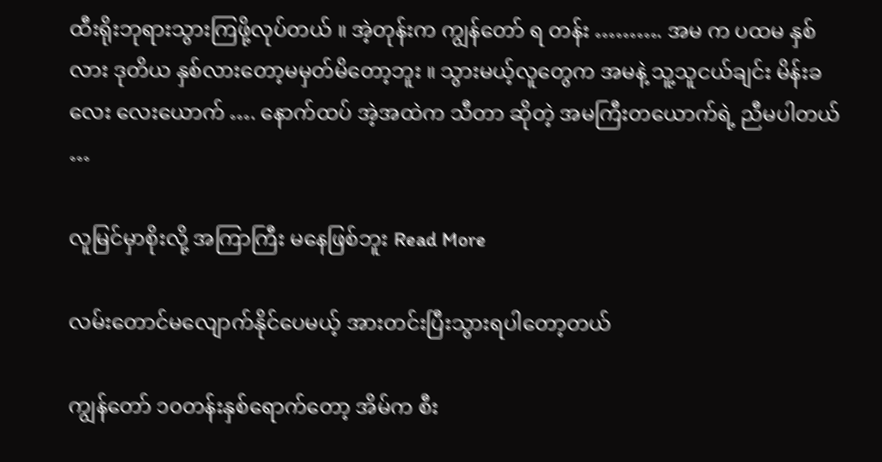ထီးရိုးဘုရားသွားကြဖို့လုပ်တယ် ။ အဲ့တုန်းက ကျွန်တော် ရ တန်း ………. အမ က ပထမ နှစ်လား ဒုတိယ နှစ်လားတော့မမှတ်မိတော့ဘူး ။ သွားမယ့်လူတွေက အမနဲ့ သူ့သူငယ်ချင်း မိန်းခလေး လေးယောက် …. နောက်ထပ် အဲ့အထဲက သီတာ ဆိုတဲ့ အမကြီးတယောက်ရဲ့ ညီမပါတယ် …

လူမြင်မှာစိုးလို့ အကြာကြီး မနေဖြစ်ဘူး Read More

လမ်းတောင်မလျောက်နိုင်ပေမယ့် အားတင်းပြီးသွားရပါတော့တယ်

ကျွန်တော် ၁၀တန်းနှစ်ရောက်တော့ အိမ်က စီး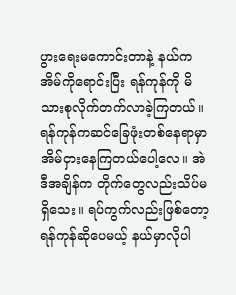ပွားရေးမကောင်းတာနဲ့ နယ်ကအိမ်ကိုရောင်းပြီး ရန်ကုန်ကို မိသားစုလိုက်တက်လာခဲ့ကြတယ်။ ရန်ကုန်ကဆင်ခြေဖုံးတစ်နေရာမှာ အိမ်ငှားနေကြတယ်ပေါ့လေ။ အဲဒီအချိန်က တိုက်တွေလည်းသိပ်မရှိသေး။ ရပ်ကွက်လည်းဖြစ်တော့ ရန်ကုန်ဆိုပေမယ့် နယ်မှာလိုပါ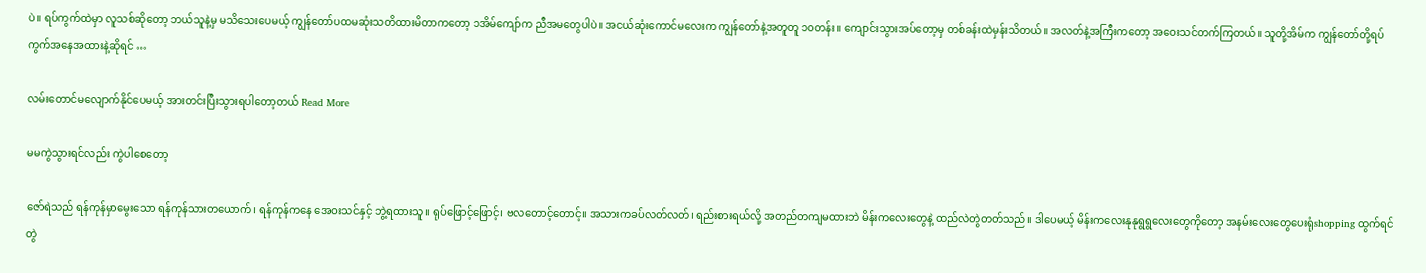ပဲ။ ရပ်ကွက်ထဲမှာ လူသစ်ဆိုတော့ ဘယ်သူနဲ့မှ မသိသေးပေမယ့် ကျွန်တော်ပထမဆုံးသတိထားမိတာကတော့ ၁အိမ်ကျော်က ညီအမတွေပါပဲ။ အငယ်ဆုံးကောင်မလေးက ကျွန်တော်နဲ့အတူတူ ၁၀တန်း။ ကျောင်းသွားအပ်တော့မှ တစ်ခန်းထဲမှန်းသိတယ်။ အလတ်နဲ့အကြီးကတော့ အဝေးသင်တက်ကြတယ်။ သူတို့အိမ်က ကျွန်တော်တို့ရပ်ကွက်အနေအထားနဲ့ဆိုရင် …

လမ်းတောင်မလျောက်နိုင်ပေမယ့် အားတင်းပြီးသွားရပါတော့တယ် Read More

မမကွဲသွားရင်လည်း ကွဲပါစေတော့

ဇော်ရဲသည် ရန်ကုန်မှာမွေးသော ရန်ကုန်သားတယောက်၊ ရန်ကုန်ကနေ အေဝးသင်နှင့် ဘွဲ့ရထားသူ။ ရုပ်ဖြောင့်ဖြောင့်၊ ဗလတောင့်တောင့်။ အသားကခပ်လတ်လတ်၊ ရည်းစားရယ်လို့ အတည်တကျမထားဘဲ မိန်းကလေးတွေနဲ့ ထည်လဲတွဲတတ်သည်။ ဒါပေမယ့် မိန်းကလေးနုနုရွရွလေးတွေကိုတော့ အနမ်းလေးတွေပေးရုံshopping ထွက်ရင်တွဲ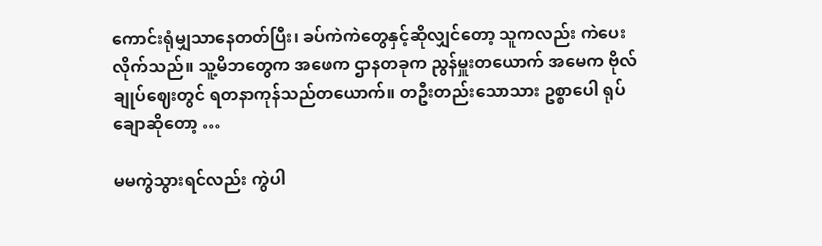ကောင်းရုံမျှသာနေတတ်ပြီး၊ ခပ်ကဲကဲတွေနှင့်ဆိုလျှင်တော့ သူကလည်း ကဲပေးလိုက်သည်။ သူ့မိဘတွေက အဖေက ဌာနတခုက ညွန်မှူးတယောက် အမေက ဗိုလ်ချုပ်ဈေးတွင် ရတနာကုန်သည်တယောက်။ တဦးတည်းသောသား ဥစ္စာပေါ ရုပ်ချောဆိုတော့ …

မမကွဲသွားရင်လည်း ကွဲပါ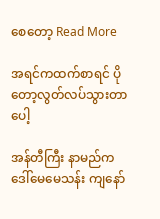စေတော့ Read More

အရင်ကထက်စာရင် ပိုတော့လွတ်လပ်သွားတာပေါ့

အန်တီကြီး နာမည်က ဒေါ်မေမေသန်း ကျနော်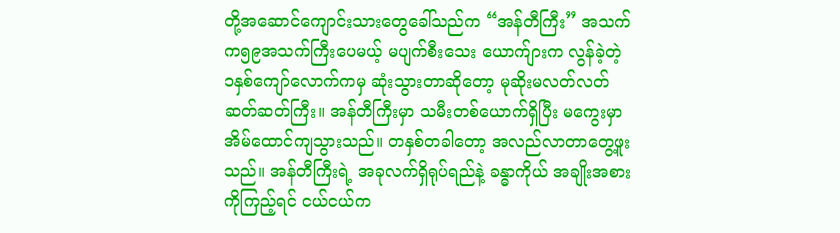တို့အဆောင်ကျောင်းသားတွေခေါ်သည်က “အန်တီကြီး” အသက်က၅၉အသက်ကြီးပေမယ့် မပျက်စီးသေး ယောက်ျားက လွန်ခဲ့တဲ့ ၁နှစ်ကျော်လောက်ကမှ ဆုံးသွားတာဆိုတော့ မုဆိုးမလတ်လတ်ဆတ်ဆတ်ကြီး။ အန်တီကြီးမှာ သမီးတစ်ယောက်ရှိပြီး မကွေးမှာ အိမ်ထောင်ကျသွားသည်။ တနှစ်တခါတော့ အလည်လာတာတွေ့ဖူးသည်။ အန်တီကြီးရဲ့ အခုလက်ရှိရုပ်ရည်နဲ့ ခန္ဓာကိုယ် အချိုးအစားကိုကြည့်ရင် ငယ်ငယ်က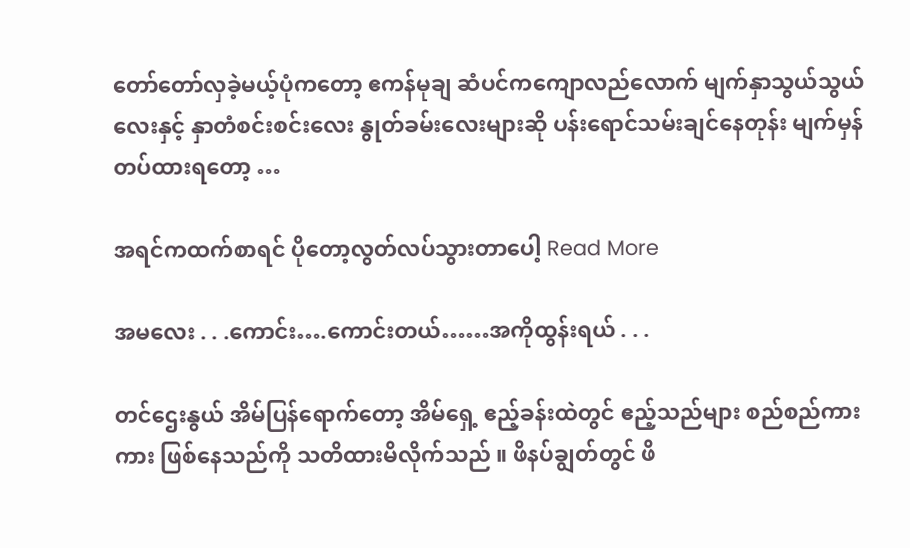တော်တော်လှခဲ့မယ့်ပုံကတော့ ဧကန်မုချ ဆံပင်ကကျောလည်လောက် မျက်နှာသွယ်သွယ်လေးနှင့် နှာတံစင်းစင်းလေး နွုတ်ခမ်းလေးများဆို ပန်းရောင်သမ်းချင်နေတုန်း မျက်မှန်တပ်ထားရတော့ …

အရင်ကထက်စာရင် ပိုတော့လွတ်လပ်သွားတာပေါ့ Read More

အမလေး . . .ကောင်း….ကောင်းတယ်……အကိုထွန်းရယ် . . .

တင်ဌေးနွယ် အိမ်ပြန်ရောက်တော့ အိမ်ရှေ့ ဧည့်ခန်းထဲတွင် ဧည့်သည်များ စည်စည်ကားကား ဖြစ်နေသည်ကို သတိထားမိလိုက်သည် ။ ဖိနပ်ချွတ်တွင် ဖိ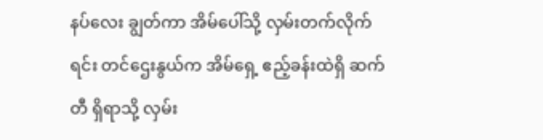နပ်လေး ချွတ်ကာ အိမ်ပေါ်သို့ လှမ်းတက်လိုက်ရင်း တင်ဌေးနွယ်က အိမ်ရှေ့ ဧည့်ခန်းထဲရှိ ဆက်တီ ရှိရာသို့ လှမ်း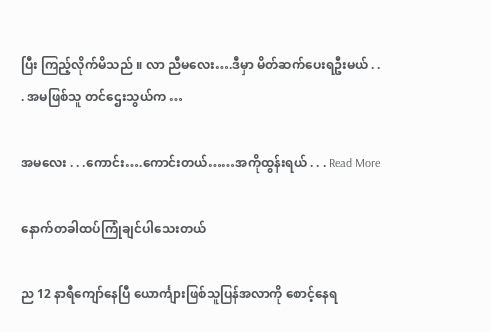ပြီး ကြည့်လိုက်မိသည် ။ လာ ညီမလေး….ဒီမှာ မိတ်ဆက်ပေးရဦးမယ် . . . အမဖြစ်သူ တင်ဌေးသွယ်က …

အမလေး . . .ကောင်း….ကောင်းတယ်……အကိုထွန်းရယ် . . . Read More

နောက်တခါထပ်ကြုံချင်ပါသေးတယ်

ည 12 နာရီကျော်နေပြီ ယောင်္ကျားဖြစ်သူပြန်အလာကို စောင့်နေရ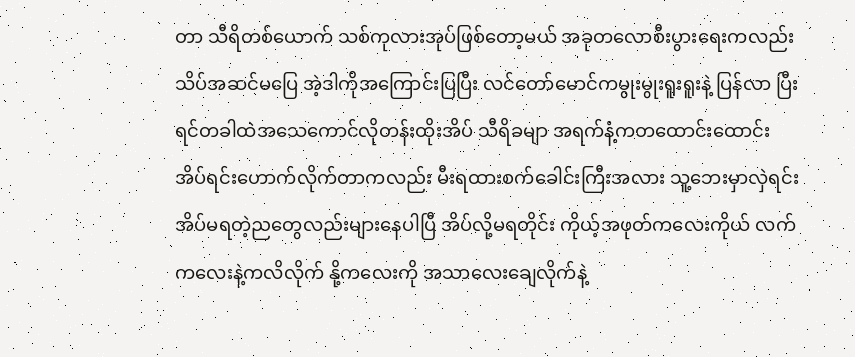တာ သီရိတစ်ယောက် သစ်ကုလားအုပ်ဖြစ်တော့မယ် အခုတလောစီးပွားရေးကလည်းသိပ်အဆင်မပြေ အဲ့ဒါကိုအကြောင်းပြပြီး လင်တော်မောင်ကမွုးမွုးရူးရူးနဲ့ ပြန်လာ ပြီးရင်တခါထဲအသေကောင်လိုတန်းထိုးအိပ် သီရိခမျာ အရက်နံ့ကတထောင်းထောင်း အိပ်ရင်းဟောက်လိုက်တာကလည်း မီးရထားစက်ခေါင်းကြီးအလား သူ့ဘေးမှာလှဲရင်း အိပ်မရတဲ့ညတွေလည်းများနေပါပြီ အိပ်လို့မရတိုင်း ကိုယ့်အဖုတ်ကလေးကိုယ် လက်ကလေးနဲ့ကလိလိုက် နို့ကလေးကို အသာလေးချေလိုက်နဲ့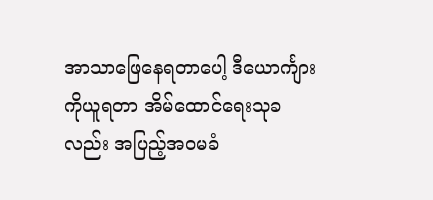အာသာဖြေနေရတာပေါ့ ဒီယောင်္ကျားကိုယူရတာ အိမ်ထောင်ရေးသုခလည်း အပြည့်အဝမခံ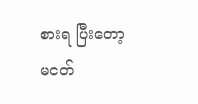စားရ ပြီးတော့မငတ်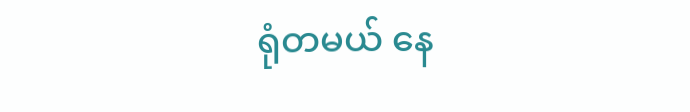ရုံတမယ် နေ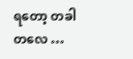ရတော့ တခါတလေ …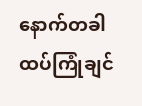နောက်တခါထပ်ကြုံချင်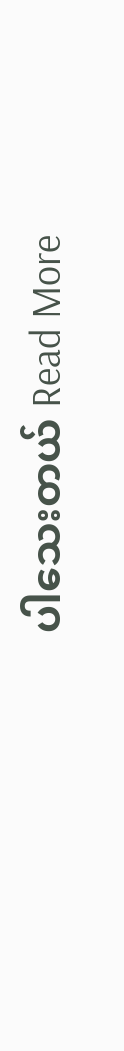ပါသေးတယ် Read More